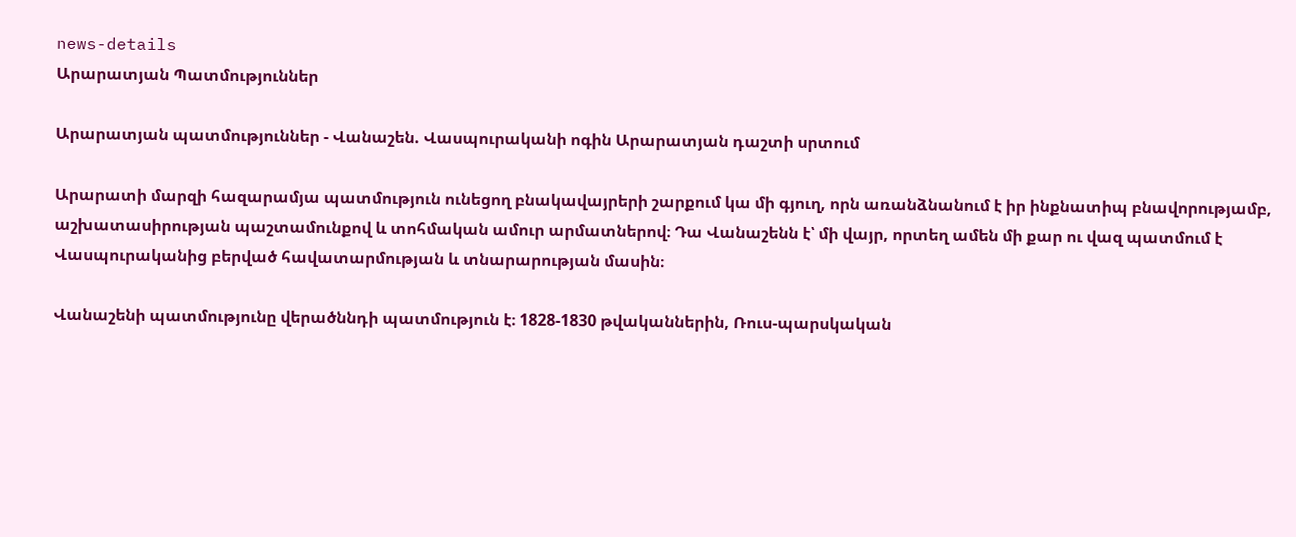news-details
Արարատյան Պատմություններ

Արարատյան պատմություններ - Վանաշեն. Վասպուրականի ոգին Արարատյան դաշտի սրտում

Արարատի մարզի հազարամյա պատմություն ունեցող բնակավայրերի շարքում կա մի գյուղ, որն առանձնանում է իր ինքնատիպ բնավորությամբ, աշխատասիրության պաշտամունքով և տոհմական ամուր արմատներով։ Դա Վանաշենն է՝ մի վայր, որտեղ ամեն մի քար ու վազ պատմում է Վասպուրականից բերված հավատարմության և տնարարության մասին։

Վանաշենի պատմությունը վերածննդի պատմություն է։ 1828-1830 թվականներին, Ռուս-պարսկական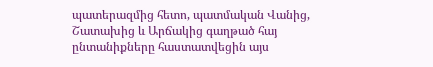պատերազմից հետո, պատմական Վանից, Շատախից և Արճակից գաղթած հայ ընտանիքները հաստատվեցին այս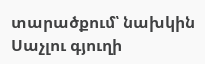տարածքում՝ նախկին Սաչլու գյուղի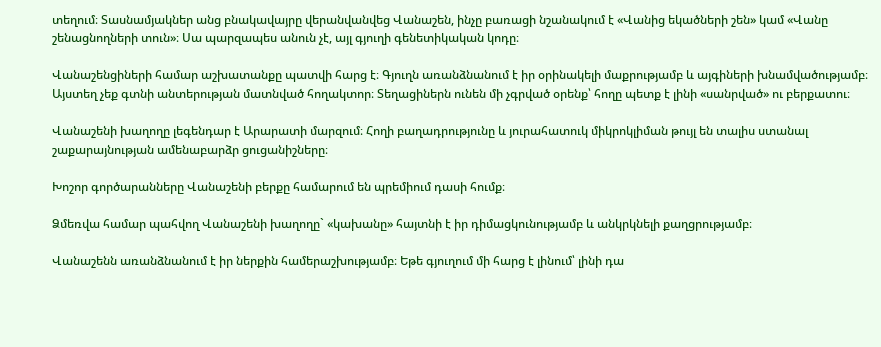տեղում։ Տասնամյակներ անց բնակավայրը վերանվանվեց Վանաշեն, ինչը բառացի նշանակում է «Վանից եկածների շեն» կամ «Վանը շենացնողների տուն»։ Սա պարզապես անուն չէ, այլ գյուղի գենետիկական կոդը։

Վանաշենցիների համար աշխատանքը պատվի հարց է։ Գյուղն առանձնանում է իր օրինակելի մաքրությամբ և այգիների խնամվածությամբ։ Այստեղ չեք գտնի անտերության մատնված հողակտոր։ Տեղացիներն ունեն մի չգրված օրենք՝ հողը պետք է լինի «սանրված» ու բերքատու։

Վանաշենի խաղողը լեգենդար է Արարատի մարզում։ Հողի բաղադրությունը և յուրահատուկ միկրոկլիման թույլ են տալիս ստանալ շաքարայնության ամենաբարձր ցուցանիշները։

Խոշոր գործարանները Վանաշենի բերքը համարում են պրեմիում դասի հումք։

Ձմեռվա համար պահվող Վանաշենի խաղողը` «կախանը» հայտնի է իր դիմացկունությամբ և անկրկնելի քաղցրությամբ։

Վանաշենն առանձնանում է իր ներքին համերաշխությամբ։ Եթե գյուղում մի հարց է լինում՝ լինի դա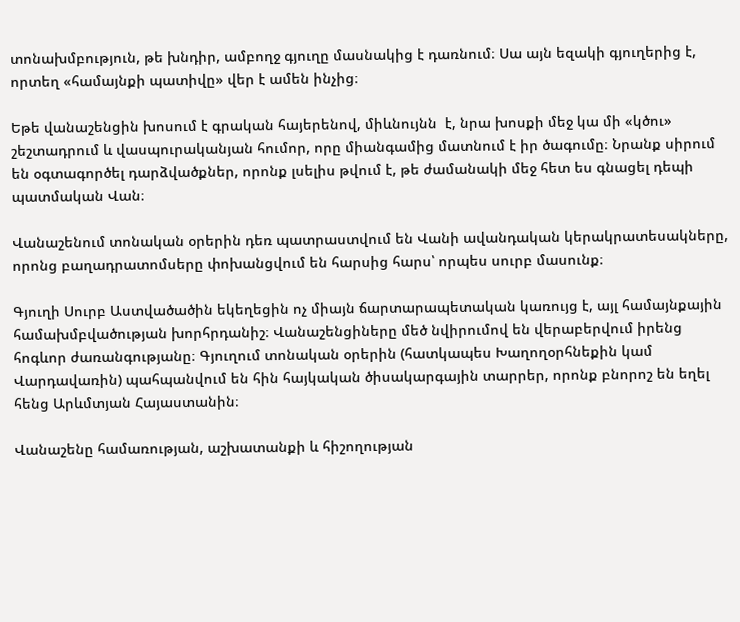տոնախմբություն, թե խնդիր, ամբողջ գյուղը մասնակից է դառնում։ Սա այն եզակի գյուղերից է, որտեղ «համայնքի պատիվը» վեր է ամեն ինչից։

Եթե վանաշենցին խոսում է գրական հայերենով, միևնույնն  է, նրա խոսքի մեջ կա մի «կծու» շեշտադրում և վասպուրականյան հումոր, որը միանգամից մատնում է իր ծագումը։ Նրանք սիրում են օգտագործել դարձվածքներ, որոնք լսելիս թվում է, թե ժամանակի մեջ հետ ես գնացել դեպի պատմական Վան։

Վանաշենում տոնական օրերին դեռ պատրաստվում են Վանի ավանդական կերակրատեսակները, որոնց բաղադրատոմսերը փոխանցվում են հարսից հարս՝ որպես սուրբ մասունք։

Գյուղի Սուրբ Աստվածածին եկեղեցին ոչ միայն ճարտարապետական կառույց է, այլ համայնքային համախմբվածության խորհրդանիշ։ Վանաշենցիները մեծ նվիրումով են վերաբերվում իրենց հոգևոր ժառանգությանը։ Գյուղում տոնական օրերին (հատկապես Խաղողօրհնեքին կամ Վարդավառին) պահպանվում են հին հայկական ծիսակարգային տարրեր, որոնք բնորոշ են եղել հենց Արևմտյան Հայաստանին։

Վանաշենը համառության, աշխատանքի և հիշողության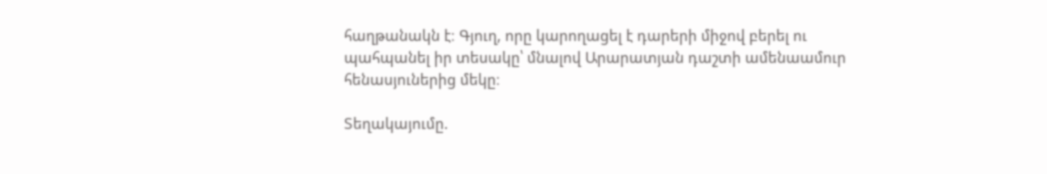հաղթանակն է։ Գյուղ, որը կարողացել է դարերի միջով բերել ու պահպանել իր տեսակը՝ մնալով Արարատյան դաշտի ամենաամուր հենասյուներից մեկը։

Տեղակայումը.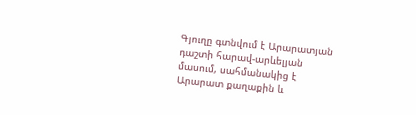Գյուղը գտնվում է Արարատյան դաշտի հարավ-արևելյան մասում, սահմանակից է Արարատ քաղաքին և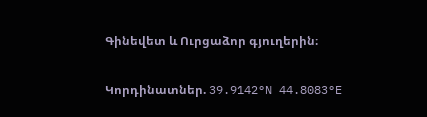Գինեվետ և Ուրցաձոր գյուղերին։

Կորդինատներ. 39.9142°N 44.8083°E